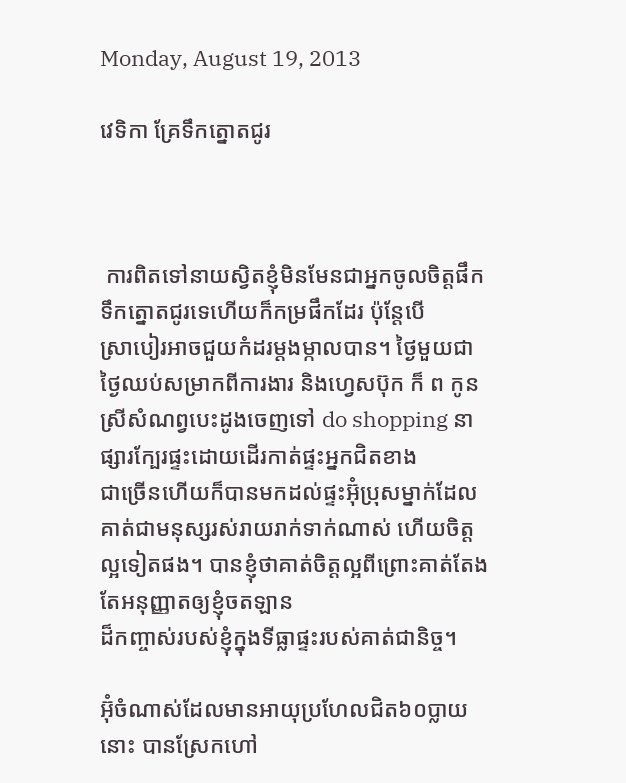Monday, August 19, 2013

វេទិកា គ្រែទឹកត្នោតជូរ



 ការពិតទៅនាយស្វិតខ្ញុំមិនមែនជាអ្នកចូលចិត្តផឹកទឹកត្នោតជូរទេហើយក៏កម្រផឹកដែរ ប៉ុន្តែបើ
ស្រាបៀរអាចជួយកំដរម្តងម្កាលបាន។ ថ្ងៃមួយជាថ្ងៃឈប់សម្រាកពីការងារ និងហ្វេសប៊ុក ក៏ ព កូនស្រីសំណព្វបេះដូងចេញទៅ do shopping នាផ្សារក្បែរផ្ទះដោយដើរកាត់ផ្ទះអ្នកជិតខាង
ជាច្រើនហើយក៏បានមកដល់ផ្ទះអ៊ុំប្រុសម្នាក់ដែលគាត់ជាមនុស្សរស់រាយរាក់ទាក់ណាស់ ហើយចិត្តល្អទៀតផង។ បានខ្ញុំថាគាត់ចិត្តល្អពីព្រោះគាត់តែងតែអនុញ្ញាតឲ្យខ្ញុំចតឡាន
ដ៏កញ្ចាស់របស់ខ្ញុំក្នុងទីធ្លាផ្ទះរបស់គាត់ជានិច្ច។

អ៊ុំចំណាស់ដែលមានអាយុប្រហែលជិត៦០ប្លាយនោះ បានស្រែកហៅ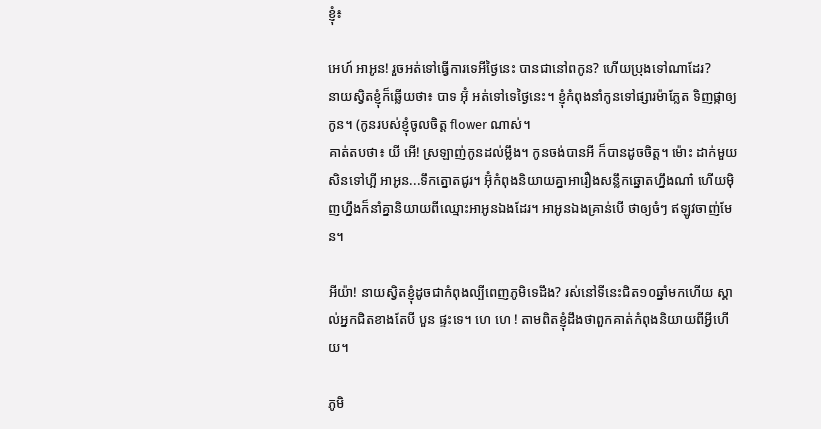ខ្ញុំ៖

អេហ៍ អាអូន! រួចអត់ទៅធ្វើការទេអីថ្ងៃនេះ បានជានៅពកូន? ហើយប្រុងទៅណាដែរ?
នាយស្វិតខ្ញុំក៏ឆ្លើយថា៖ បាទ អ៊ុំ អត់ទៅទេថ្ងៃនេះ។ ខ្ញុំកំពុងនាំកូនទៅផ្សារម៉ាភ្លែត ទិញផ្កាឲ្យកូន។ (កូនរបស់ខ្ញុំចូលចិត្ត flower ណាស់។
គាត់តបថា៖ យី អើ! ស្រឡាញ់កូនដល់ម្លឹង។ កូនចង់បានអី ក៏បានដូចចិត្ត។ ម៉ោះ ដាក់មួយ សិនទៅហ្អី អាអូន...ទឹកត្នោតជូរ។ អ៊ុំកំពុងនិយាយគ្នាអារឿងសន្លឹកឆ្នោតហ្នឹងណា៎ ហើយម៉ិញហ្នឹងក៏នាំគ្នានិយាយពីឈ្មោះអាអូនឯងដែរ។ អាអូនឯងគ្រាន់បើ ថាឲ្យចំៗ ឥឡូវចាញ់មែន។

អីយ៉ា! នាយស្វិតខ្ញុំដូចជាកំពុងល្បីពេញភូមិទេដឹង? រស់នៅទីនេះជិត១០ឆ្នាំមកហើយ ស្គាល់អ្នកជិតខាងតែបី បួន ផ្ទះទេ។ ហេ ហេ ! តាមពិតខ្ញុំដឹងថាពួកគាត់កំពុងនិយាយពីអ្វីហើយ។

ភូមិ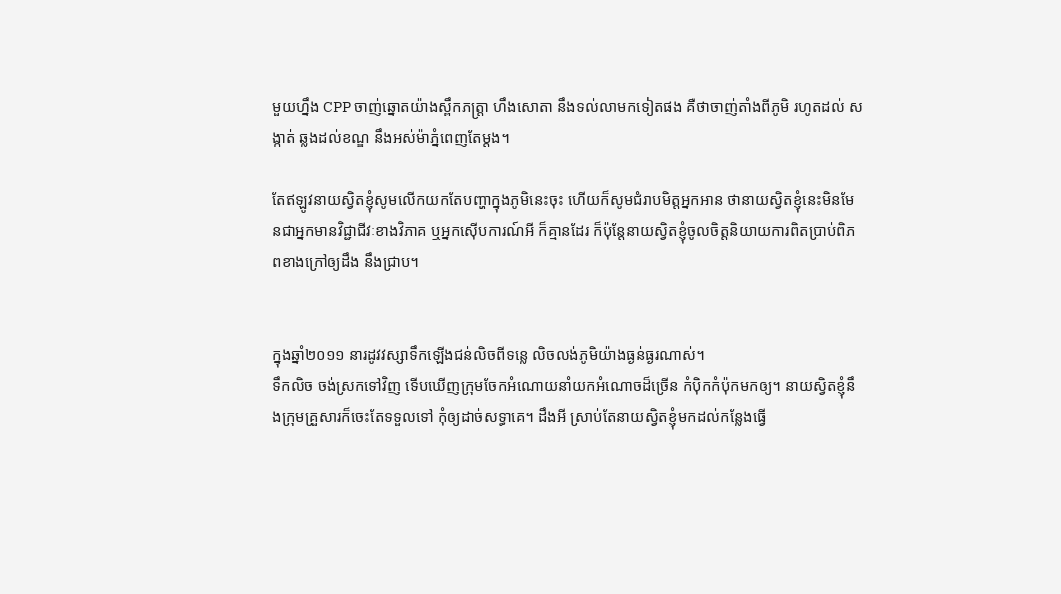មួយហ្នឹង CPP ចាញ់ឆ្នោតយ៉ាងស្ពឹកភត្រ្តា ហឹងសោតា នឹងទល់លាមកទៀតផង គឺថាចាញ់តាំងពីភូមិ រហូតដល់ សង្កាត់ ឆ្លងដល់ខណ្ឌ នឹងអស់ម៉ាភ្នំពេញតែម្តង។

តែឥឡូវនាយស្វិតខ្ញុំសូមលើកយកតែបញ្ហាក្នុងភូមិនេះចុះ ហើយក៏សូមជំរាបមិត្តអ្នកអាន ថានាយស្វិតខ្ញុំនេះមិនមែនជាអ្នកមានវិជ្ជាជីវៈខាងវិភាគ ឬអ្នកស៊ើបការណ៍អី ក៏គ្មានដែរ ក៏ប៉ុន្តែនាយស្វិតខ្ញុំចូលចិត្តនិយាយការពិតប្រាប់ពិភពខាងក្រៅឲ្យដឹង នឹងជ្រាប។


ក្នុងឆ្នាំ២០១១ នារដូវវស្សាទឹកឡើងជន់លិចពីទន្លេ លិចលង់ភូមិយ៉ាងធ្ងន់ធ្ងរណាស់។
ទឹកលិច ចង់ស្រកទៅវិញ ទើបឃើញក្រុមចែកអំណោយនាំយកអំណោចដ៏ច្រើន កំប៉ិកកំប៉ុកមកឲ្យ។ នាយស្វិតខ្ញុំនឹងក្រុមគ្រួសារក៏ចេះតែទទួលទៅ កុំឲ្យដាច់សទ្ធាគេ។ ដឹងអី ស្រាប់តែនាយស្វិតខ្ញុំមកដល់កន្លែងធ្វើ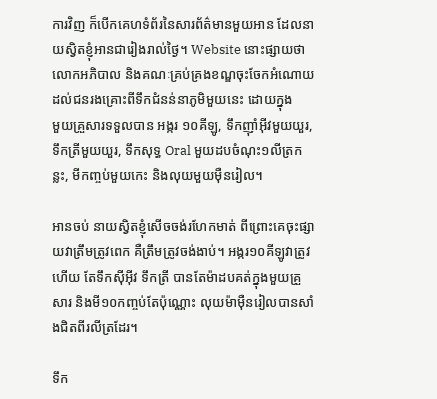ការវិញ ក៏បើកគេហទំព័រនៃសារព័ត៌មានមួយអាន ដែលនាយស្វិតខ្ញុំអានជារៀងរាល់ថ្ងៃ។ Website នោះផ្សាយថា លោកអភិបាល និងគណៈគ្រប់គ្រងខណ្ឌចុះចែកអំណោយដល់ជនរងគ្រោះពីទឹកជំនន់នាភូមិមួយនេះ ដោយក្នុង
មួយគ្រួសារទទួលបាន អង្ករ ១០គីឡូ, ទឹកញ៉ាំអ៊ីវមួយយួរ, ទឹកត្រីមួយយួរ, ទឹកសុទ្ធ Oral មួយដបចំណុះ១លីត្រកន្លះ, មីកញ្ចប់មួយកេះ និងលុយមួយម៉ឺនរៀល។

អានចប់ នាយស្វិតខ្ញុំសើចចង់រហែកមាត់ ពីព្រោះគេចុះផ្សាយវាត្រឹមត្រូវពេក គឺត្រឹមត្រូវចង់ងាប់។ អង្ករ១០គីឡូវាត្រូវហើយ តែទឹកស៊ីអ៊ីវ ទឹកត្រី បានតែម៉ាដបគត់ក្នុងមួយគ្រួសារ និងមី១០កញ្ចប់តែប៉ុណ្ណោះ លុយម៉ាម៉ឺនរៀលបានសាំងជិតពីរលីត្រដែរ។

ទឹក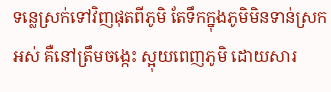ទន្លេស្រក់ទៅវិញផុតពីភូមិ តែទឹកក្នុងភូមិមិនទាន់ស្រកអស់ គឺនៅត្រឹមចង្កេះ ស្អុយពេញភូមិ ដោយសារ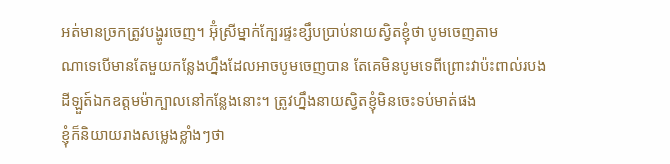អត់មានច្រកត្រូវបង្ហូរចេញ។ អ៊ុំស្រីម្នាក់ក្បែរផ្ទះខ្សឹបប្រាប់នាយស្វិតខ្ញុំថា បូមចេញតាម
ណាទេបើមានតែមួយកន្លែងហ្នឹងដែលអាចបូមចេញបាន តែគេមិនបូមទេពីព្រោះវាប៉ះពាល់របង
ដីឡួត៍ឯកឧត្តមម៉ាក្បាលនៅកន្លែងនោះ។ ត្រូវហ្នឹងនាយស្វិតខ្ញុំមិនចេះទប់មាត់ផង
ខ្ញុំក៏និយាយរាងសម្លេងខ្លាំងៗថា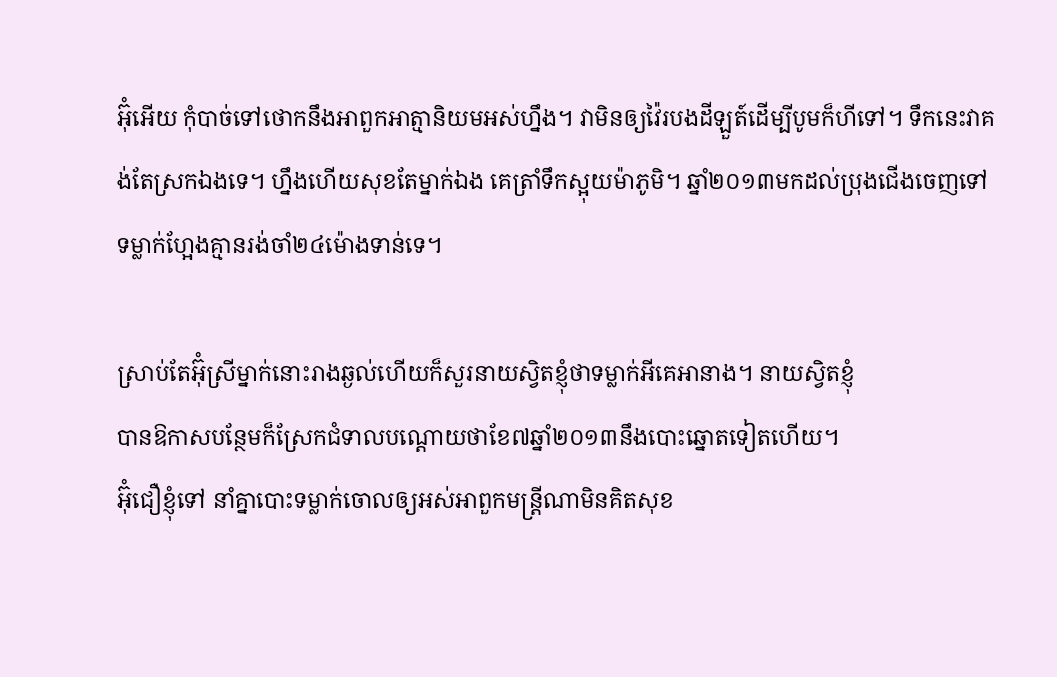អ៊ុំអើយ កុំបាច់ទៅថោកនឹងអាពួកអាត្មានិយមអស់ហ្នឹង។ វាមិនឲ្យវ៉ៃរបងដីឡួត៍ដើម្បីបូមក៏ហីទៅ។ ទឹកនេះវាគង់តែស្រកឯងទេ។ ហ្នឹងហើយសុខតែម្នាក់ឯង គេត្រាំទឹកស្អុយម៉ាភូមិ។ ឆ្នាំ២០១៣មកដល់ប្រុងជើងចេញទៅ
ទម្លាក់ហ្អែងគ្មានរង់ចាំ២៤ម៉ោងទាន់ទេ។

ស្រាប់តែអ៊ុំស្រីម្នាក់នោះរាងឆ្ងល់ហើយក៏សួរនាយស្វិតខ្ញុំថាទម្លាក់អីគេអានាង។ នាយស្វិតខ្ញុំ
បានឱកាសបន្ថែមក៏ស្រែកជំទាលបណ្តោយថាខែ៧ឆ្នាំ២០១៣នឹងបោះឆ្នោតទៀតហើយ។
អ៊ុំជឿខ្ញុំទៅ នាំគ្នាបោះទម្លាក់ចោលឲ្យអស់អាពួកមន្ត្រីណាមិនគិតសុខ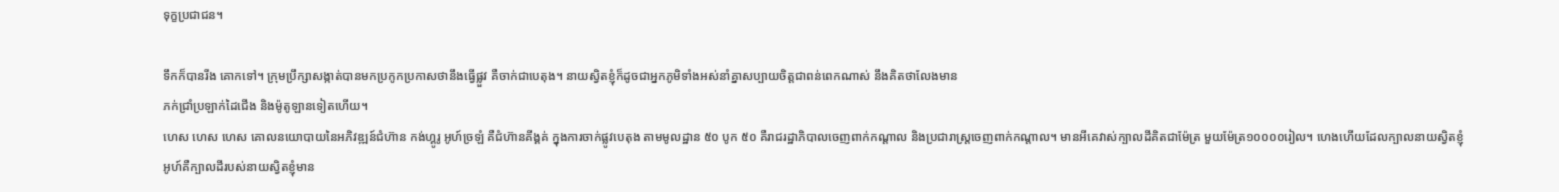ទុក្ខប្រជាជន។

ទឹកក៏បានរីង គោកទៅ។ ក្រុមប្រឹក្សាសង្កាត់បានមកប្រកូកប្រកាសថានឹងធ្វើផ្លួវ គឺចាក់ជាបេតុង។ នាយស្វិតខ្ញុំក៏ដូចជាអ្នកភូមិទាំងអស់នាំគ្នាសប្បាយចិត្តជាពន់ពេកណាស់ នឹងគិតថាលែងមាន
ភក់ជ្រាំប្រឡាក់ដៃជើង និងម៉ូតូឡានទៀតហើយ។
ហេស ហេស ហេស គោលនយោបាយនៃអភិវឌ្ឍន៍ជំហ៊ាន កង់ហ្គូរូ អូហ៍ច្រឡំ គឺជំហ៊ានគីង្គគ់ ក្នុងការចាក់ផ្លូវបេតុង តាមមូលដ្ឋាន ៥០ បូក ៥០ គឺរាជរដ្ឋាភិបាលចេញពាក់កណ្តាល និងប្រជារាស្ត្រចេញពាក់កណ្តាល។ មានអីគេវាស់ក្បាលដីគិតជាម៉ែត្រ មួយម៉ែត្រ១០០០០រៀល។ ហេងហើយដែលក្បាលនាយស្វិតខ្ញុំ អូហ៍គឺក្បាលដីរបស់នាយស្វិតខ្ញុំមាន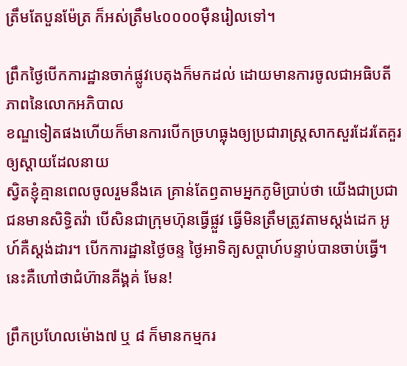ត្រឹមតែបួនម៉ែត្រ ក៏អស់ត្រឹម៤០០០០ម៉ឺនរៀលទៅ។

ព្រឹកថ្ងៃបើកការដ្ឋានចាក់ផ្លូវបេតុងក៏មកដល់ ដោយមានការចូលជាអធិបតីភាពនៃលោកអភិបាល
ខណ្ឌទៀតផងហើយក៏មានការបើកច្រហធ្លុងឲ្យប្រជារាស្ត្រសាកសួរដែរតែគួរឲ្យស្តាយដែលនាយ
ស្វិតខ្ញុំគ្មានពេលចូលរួមនឹងគេ គ្រាន់តែឭតាមអ្នកភូមិប្រាប់ថា យើងជាប្រជាជនមានសិទ្ធិតវ៉ា បើសិនជាក្រុមហ៊ុនធ្វើផ្លួវ ធ្វើមិនត្រឹមត្រូវតាមស្តង់ដេក អូហ៍គឺស្តង់ដារ។ បើកការដ្ឋានថ្ងៃចន្ទ ថ្ងៃអាទិត្យសប្តាហ៍បន្ទាប់បានចាប់ធ្វើ។ នេះគឺហៅថាជំហ៊ានគីង្គគ់ មែន!

ព្រឹកប្រហែលម៉ោង៧ ឬ ៨ ក៏មានកម្មករ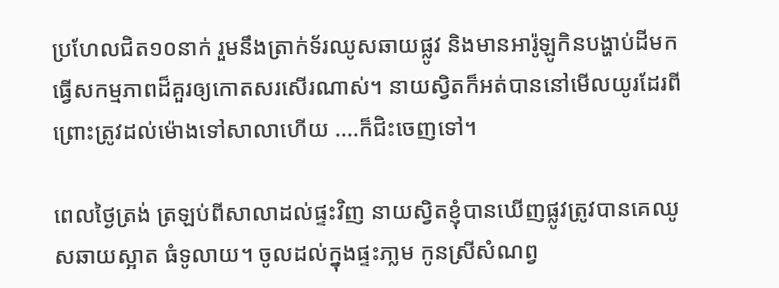ប្រហែលជិត១០នាក់ រួមនឹងត្រាក់ទ័រឈូសឆាយផ្លូវ និងមានអារ៉ូឡូកិនបង្ហាប់ដីមកធ្វើសកម្មភាពដ៏គួរឲ្យកោតសរសើរណាស់។ នាយស្វិតក៏អត់បាននៅមើលយូរដែរពីព្រោះត្រូវដល់ម៉ោងទៅសាលាហើយ ....ក៏ជិះចេញទៅ។

ពេលថ្ងៃត្រង់ ត្រឡប់ពីសាលាដល់ផ្ទះវិញ នាយស្វិតខ្ញុំបានឃើញផ្លូវត្រូវបានគេឈូសឆាយស្អាត ធំទូលាយ។ ចូលដល់ក្នុងផ្ទះភា្លម កូនស្រីសំណព្វ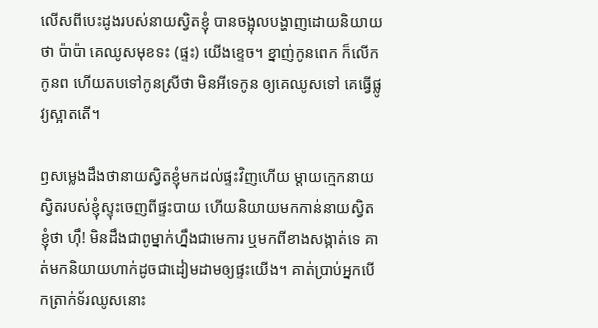លើសពីបេះដូងរបស់នាយស្វិតខ្ញុំ បានចង្អុលបង្ហាញដោយនិយាយថា ប៉ាប៉ា គេឈូសមុខទះ (ផ្ទះ) យើងខ្ទេច។ ខ្នាញ់កូនពេក ក៏លើកកូនព ហើយតបទៅកូនស្រីថា មិនអីទេកូន ឲ្យគេឈូសទៅ គេធ្វើផ្លូវ្យស្អាតតើ។

ឭសម្លេងដឹងថានាយស្វិតខ្ញុំមកដល់ផ្ទះវិញហើយ ម្តាយក្មេកនាយស្វិតរបស់ខ្ញុំស្ទុះចេញពីផ្ទះបាយ ហើយនិយាយមកកាន់នាយស្វិតខ្ញុំថា ហ៊ឹ! មិនដឹងជាពូម្នាក់ហ្នឹងជាមេការ ឬមកពីខាងសង្កាត់ទេ គាត់មកនិយាយហាក់ដូចជាដៀមដាមឲ្យផ្ទះយើង។ គាត់ប្រាប់អ្នកបើកត្រាក់ទ័រឈូសនោះ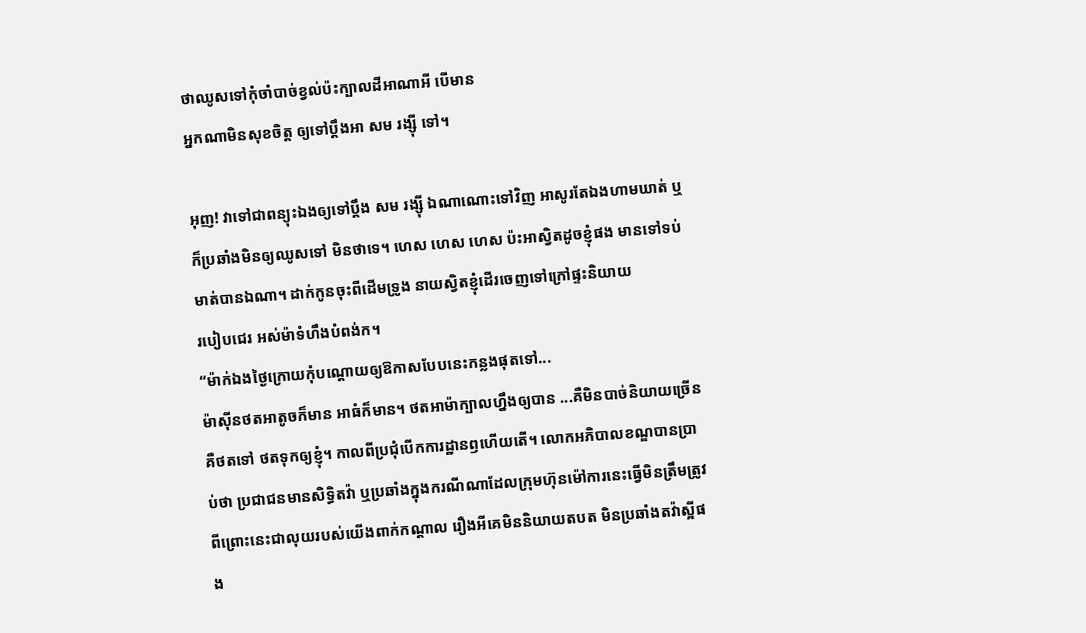ថាឈូសទៅកុំចាំបាច់ខ្វល់ប៉ះក្បាលដីអាណាអី បើមាន
អ្នកណាមិនសុខចិត្ត ឲ្យទៅប្តឹងអា សម រង្ស៊ី ទៅ។

អុញ! វាទៅជាពន្យុះឯងឲ្យទៅប្តឹង សម រង្ស៊ី ឯណាណោះទៅវិញ អាសូរតែឯងហាមឃាត់ ឬក៏ប្រឆាំងមិនឲ្យឈូសទៅ មិនថាទេ។ ហេស ហេស ហេស ប៉ះអាស្វិតដូចខ្ញុំផង មានទៅទប់មាត់បានឯណា។ ដាក់កូនចុះពីដើមទ្រូង នាយស្វិតខ្ញុំដើរចេញទៅក្រៅផ្ទះនិយាយ
របៀបជេរ អស់ម៉ាទំហឹងបំពង់ក។
“ម៉ាក់ឯងថ្ងៃក្រោយកុំបណ្តោយឲ្យឱកាសបែបនេះកន្លងផុតទៅ...
ម៉ាស៊ីនថតអាតូចក៏មាន អាធំក៏មាន។ ថតអាម៉ាក្បាលហ្នឹងឲ្យបាន ...គឺមិនបាច់និយាយច្រើន គឺថតទៅ ថតទុកឲ្យខ្ញុំ។ កាលពីប្រជុំបើកការដ្ឋានឭហើយតើ។ លោកអភិបាលខណ្ឌបានប្រាប់ថា ប្រជាជនមានសិទ្ធិតវ៉ា ឬប្រឆាំងក្នុងករណីណាដែលក្រុមហ៊ុនម៉ៅការនេះធ្វើមិនត្រឹមត្រូវ ពីព្រោះនេះជាលុយរបស់យើងពាក់កណ្តាល រឿងអីគេមិននិយាយតបត មិនប្រឆាំងតវ៉ាស្អីផង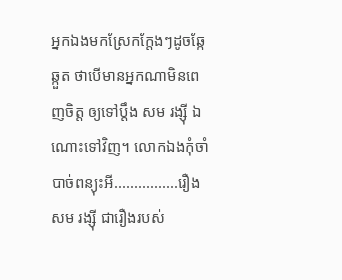អ្នកឯងមកស្រែកក្តែងៗដូចឆ្កែឆ្កួត ថាបើមានអ្នកណាមិនពេញចិត្ត ឲ្យទៅប្តឹង សម រង្ស៊ី ឯណោះទៅវិញ។ លោកឯងកុំចាំបាច់ពន្យុះអី................រឿង សម រង្ស៊ី ជារឿងរបស់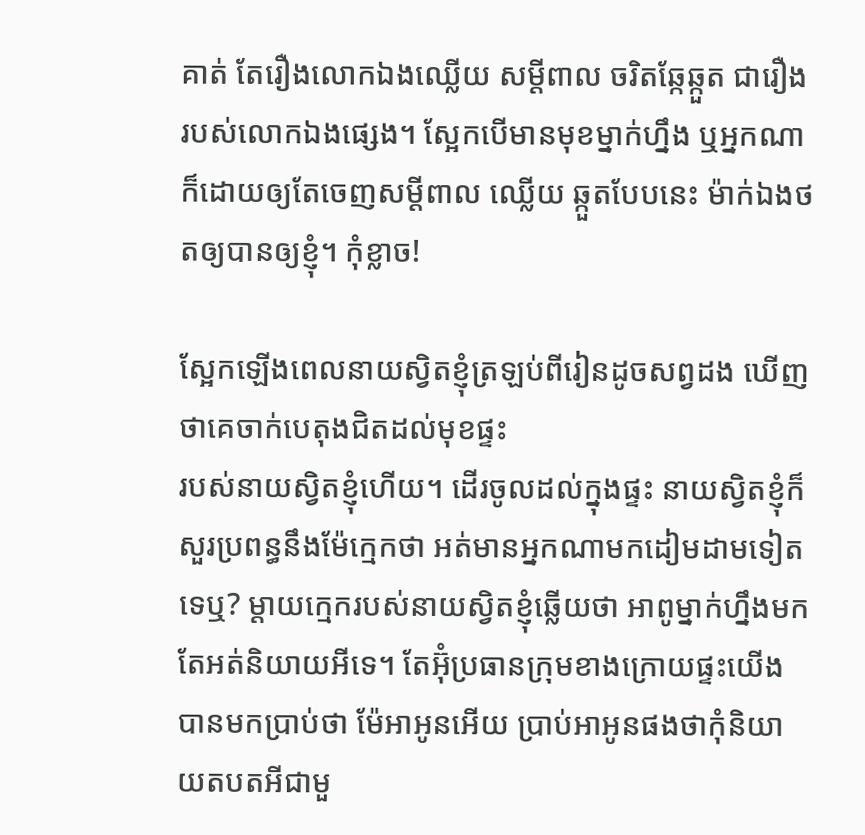គាត់ តែរឿងលោកឯងឈ្លើយ សម្តីពាល ចរិតឆ្កែឆ្កួត ជារឿងរបស់លោកឯងផ្សេង។ ស្អែកបើមានមុខម្នាក់ហ្នឹង ឬអ្នកណាក៏ដោយឲ្យតែចេញសម្តីពាល ឈ្លើយ ឆ្កួតបែបនេះ ម៉ាក់ឯងថតឲ្យបានឲ្យខ្ញុំ។ កុំខ្លាច!

ស្អែកឡើងពេលនាយស្វិតខ្ញុំត្រឡប់ពីរៀនដូចសព្វដង ឃើញថាគេចាក់បេតុងជិតដល់មុខផ្ទះ
របស់នាយស្វិតខ្ញុំហើយ។ ដើរចូលដល់ក្នុងផ្ទះ នាយស្វិតខ្ញុំក៏សួរប្រពន្ធនឹងម៉ែក្មេកថា អត់មានអ្នកណាមកដៀមដាមទៀតទេឬ? ម្តាយក្មេករបស់នាយស្វិតខ្ញុំឆ្លើយថា អាពូម្នាក់ហ្នឹងមក តែអត់និយាយអីទេ។ តែអ៊ុំប្រធានក្រុមខាងក្រោយផ្ទះយើងបានមកប្រាប់ថា ម៉ែអាអូនអើយ ប្រាប់អាអូនផងថាកុំនិយាយតបតអីជាមួ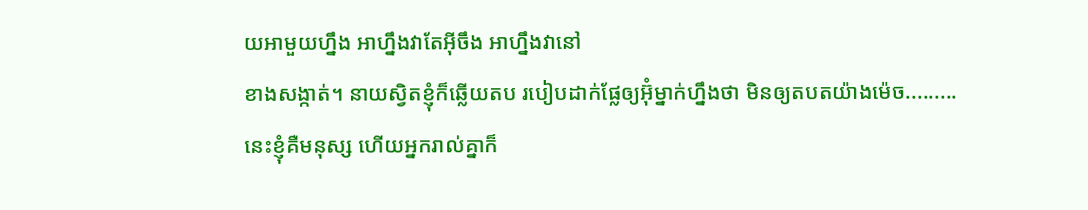យអាមួយហ្នឹង អាហ្នឹងវាតែអ៊ីចឹង អាហ្នឹងវានៅ
ខាងសង្កាត់។ នាយស្វិតខ្ញុំក៏ឆ្លើយតប របៀបដាក់ផ្លែឲ្យអ៊ុំម្នាក់ហ្នឹងថា មិនឲ្យតបតយ៉ាងម៉េច.........
នេះខ្ញុំគឺមនុស្ស ហើយអ្នករាល់គ្នាក៏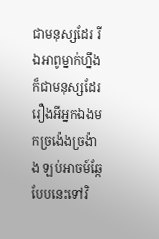ជាមនុស្សដែរ រីឯអាពូម្នាក់ហ្នឹងក៏ជាមនុស្សដែរ រឿងអីអ្នកឯងមកច្រង៉េងច្រង៉ាង ឡប់អាចម៍ឆ្កែបែបនេះទៅវិ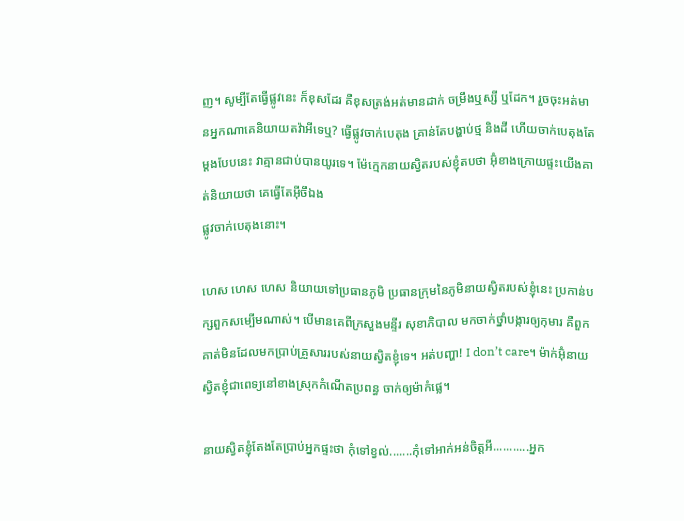ញ។ សូម្បីតែធ្វើផ្លូវនេះ ក៏ខុសដែរ គឺខុសត្រង់អត់មានដាក់ ចម្រឹងឬស្សី ឬដែក។ រួចចុះអត់មានអ្នកណាគេនិយាយតវ៉ាអីទេឬ? ធ្វើផ្លូវចាក់បេតុង គ្រាន់តែបង្ហាប់ថ្ម និងដី ហើយចាក់បេតុងតែម្តងបែបនេះ វាគ្មានជាប់បានយូរទេ។ ម៉ែក្មេកនាយស្វិតរបស់ខ្ញុំតបថា អ៊ុំខាងក្រោយផ្ទះយើងគាត់និយាយថា គេធ្វើតែអ៊ីចឹឯង
ផ្លូវចាក់បេតុងនោះ។

ហេស ហេស ហេស និយាយទៅប្រធានភូមិ ប្រធានក្រុមនៃភូមិនាយស្វិតរបស់ខ្ញុំនេះ ប្រកាន់បក្សពួកសម្បើមណាស់។ បើមានគេពីក្រសួងមន្ទីរ សុខាភិបាល មកចាក់ថ្នាំបង្ការឲ្យកុមារ គឺពួកគាត់មិនដែលមកប្រាប់គ្រួសាររបស់នាយស្វិតខ្ញុំទេ។ អត់បញ្ហា! I don’t care។ ម៉ាក់អ៊ុំនាយស្វិតខ្ញុំជាពេទ្យនៅខាងស្រុកកំណើតប្រពន្ធ ចាក់ឲ្យម៉ាកំផ្លេ។

នាយស្វិតខ្ញុំតែងតែប្រាប់អ្នកផ្ទះថា កុំទៅខ្វល់.......កុំទៅអាក់អន់ចិត្តអី...........អ្នក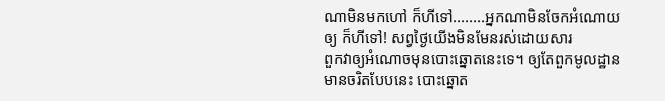ណាមិនមកហៅ ក៏ហីទៅ........អ្នកណាមិនចែកអំណោយឲ្យ ក៏ហីទៅ! សព្វថ្ងៃយើងមិនមែនរស់ដោយសារ
ពួកវាឲ្យអំណោចមុនបោះឆ្នោតនេះទេ។ ឲ្យតែពួកមូលដ្ឋានមានចរិតបែបនេះ បោះឆ្នោត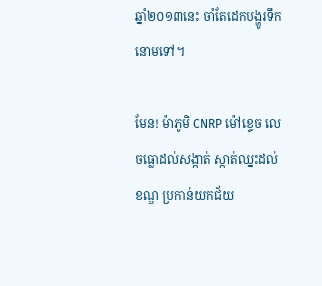ឆ្នាំ២០១៣នេះ ចាំតែដេកបង្ហូរទឹកនោមទៅ។

មែន! ម៉ាភូមិ CNRP ម៉ៅខ្ទេច លេចធ្លោដល់សង្កាត់ ស្កាត់ឈ្នះដល់ខណ្ឌ ប្រកាន់យកជ័យ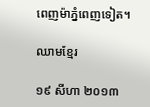ពេញម៉ាភ្នំពេញទៀត។

ឈាមខ្មែរ

១៩ សីហា ២០១៣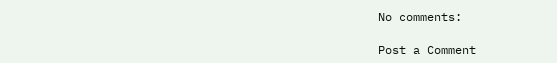No comments:

Post a Comment